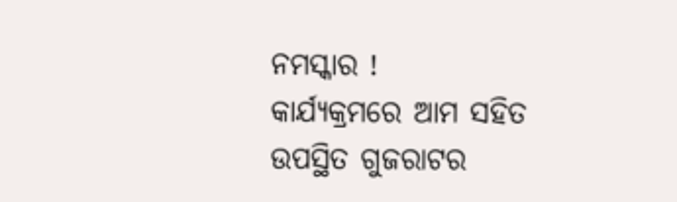ନମସ୍କାର !
କାର୍ଯ୍ୟକ୍ରମରେ ଆମ ସହିତ ଉପସ୍ଥିତ ଗୁଜରାଟର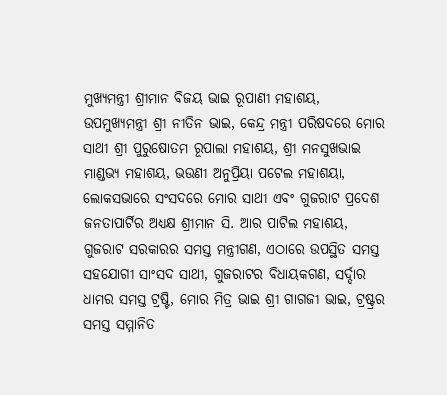ମୁଖ୍ୟମନ୍ତ୍ରୀ ଶ୍ରୀମାନ ବିଜୟ ଭାଇ ରୂପାଣୀ ମହାଶୟ, ଉପମୁଖ୍ୟମନ୍ତ୍ରୀ ଶ୍ରୀ ନୀତିନ ଭାଇ, କେନ୍ଦ୍ର ମନ୍ତ୍ରୀ ପରିଷଦରେ ମୋର ସାଥୀ ଶ୍ରୀ ପୁରୁଷୋତମ ରୂପାଲା ମହାଶୟ, ଶ୍ରୀ ମନସୁଖଭାଇ ମାଣ୍ଡଭ୍ୟ ମହାଶୟ, ଭଉଣୀ ଅନୁପ୍ରିୟା ପଟେଲ ମହାଶୟା, ଲୋକସଭାରେ ସଂସଦରେ ମୋର ସାଥୀ ଏବଂ ଗୁଜରାଟ ପ୍ରଦେଶ ଜନତାପାର୍ଟିର ଅଧ୍ୟକ୍ଷ ଶ୍ରୀମାନ ସି. ଆର ପାଟିଲ ମହାଶୟ, ଗୁଜରାଟ ସରକାରର ସମସ୍ତ ମନ୍ତ୍ରୀଗଣ, ଏଠାରେ ଉପସ୍ଥିତ ସମସ୍ତ ସହଯୋଗୀ ସାଂସଦ ସାଥୀ, ଗୁଜରାଟର ବିଧାୟକଗଣ, ସର୍ଦ୍ଦାର ଧାମର ସମସ୍ତ ଟ୍ରଷ୍ଟି, ମୋର ମିତ୍ର ଭାଇ ଶ୍ରୀ ଗାଗଜୀ ଭାଇ, ଟ୍ରଷ୍ଟ୍ରର ସମସ୍ତ ସମ୍ମାନିତ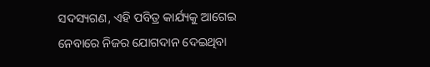ସଦସ୍ୟଗଣ, ଏହି ପବିତ୍ର କାର୍ଯ୍ୟକୁ ଆଗେଇ ନେବାରେ ନିଜର ଯୋଗଦାନ ଦେଇଥିବା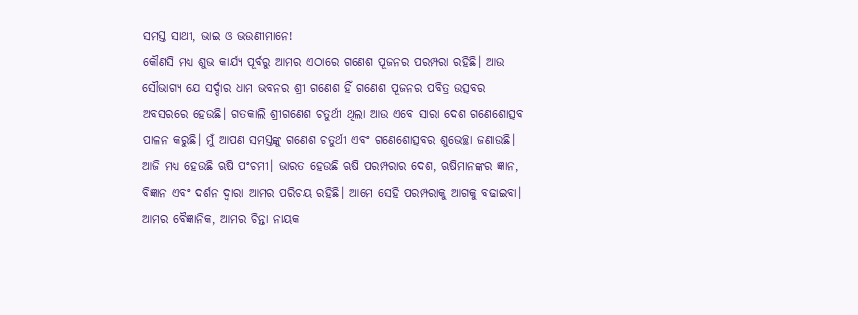ସମସ୍ତ ସାଥୀ, ଭାଇ ଓ ଭଉଣୀମାନେ!
କୌଣସି ମଧ୍ୟ ଶୁଭ କାର୍ଯ୍ୟ ପୂର୍ବରୁ ଆମର ଏଠାରେ ଗଣେଶ ପୂଜନର ପରମ୍ପରା ରହିଛି। ଆଉ ସୌଭାଗ୍ୟ ଯେ ସର୍ଦ୍ଦାର ଧାମ ଭବନର ଶ୍ରୀ ଗଣେଶ ହିଁ ଗଣେଶ ପୂଜନର ପବିତ୍ର ଉତ୍ସବର ଅବସରରେ ହେଉଛି। ଗତକାଲି ଶ୍ରୀଗଣେଶ ଚତୁର୍ଥୀ ଥିଲା ଆଉ ଏବେ ସାରା ଦେଶ ଗଣେଶୋତ୍ସବ ପାଳନ କରୁଛି। ମୁଁ ଆପଣ ସମସ୍ତଙ୍କୁ ଗଣେଶ ଚତୁର୍ଥୀ ଏବଂ ଗଣେଶୋତ୍ସବର ଶୁଭେଚ୍ଛା ଜଣାଉଛି। ଆଜି ମଧ୍ୟ ହେଉଛି ଋଷି ପଂଚମୀ। ଭାରତ ହେଉଛି ଋଷି ପରମ୍ପରାର ଦେଶ, ଋଷିମାନଙ୍କର ଜ୍ଞାନ, ବିଜ୍ଞାନ ଏବଂ ଦର୍ଶନ ଦ୍ୱାରା ଆମର ପରିଚୟ ରହିଛି। ଆମେ ସେହି ପରମ୍ପରାକୁ ଆଗକୁ ବଢାଇବା। ଆମର ବୈଜ୍ଞାନିକ, ଆମର ଚିନ୍ତା ନାୟକ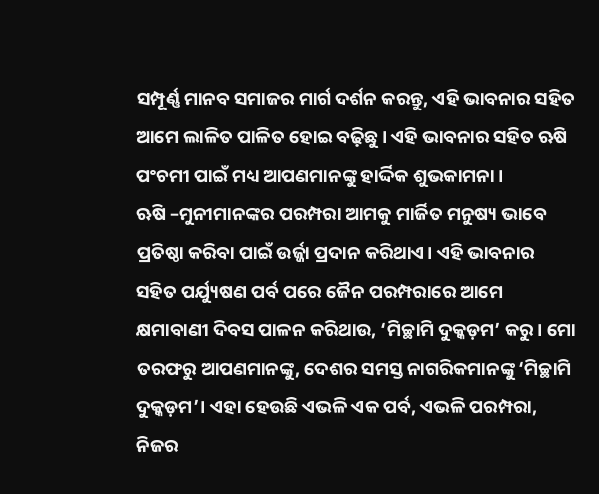ସମ୍ପୂର୍ଣ୍ଣ ମାନବ ସମାଜର ମାର୍ଗ ଦର୍ଶନ କରନ୍ତୁ, ଏହି ଭାବନାର ସହିତ ଆମେ ଲାଳିତ ପାଳିତ ହୋଇ ବଢ଼ିଛୁ। ଏହି ଭାବନାର ସହିତ ଋଷି ପଂଚମୀ ପାଇଁ ମଧ୍ୟ ଆପଣମାନଙ୍କୁ ହାର୍ଦ୍ଦିକ ଶୁଭକାମନା।
ଋଷି –ମୁନୀମାନଙ୍କର ପରମ୍ପରା ଆମକୁ ମାର୍ଜିତ ମନୁଷ୍ୟ ଭାବେ ପ୍ରତିଷ୍ଠା କରିବା ପାଇଁ ଉର୍ଜ୍ଜା ପ୍ରଦାନ କରିଥାଏ। ଏହି ଭାବନାର ସହିତ ପର୍ଯ୍ୟୁଷଣ ପର୍ବ ପରେ ଜୈନ ପରମ୍ପରାରେ ଆମେ କ୍ଷମାବାଣୀ ଦିବସ ପାଳନ କରିଥାଉ, ‘ମିଚ୍ଛାମି ଦୁକ୍କଡ଼ମ’ କରୁ। ମୋ ତରଫରୁ ଆପଣମାନଙ୍କୁ, ଦେଶର ସମସ୍ତ ନାଗରିକମାନଙ୍କୁ ‘ମିଚ୍ଛାମି ଦୁକ୍କଡ଼ମ’। ଏହା ହେଉଛି ଏଭଳି ଏକ ପର୍ବ, ଏଭଳି ପରମ୍ପରା, ନିଜର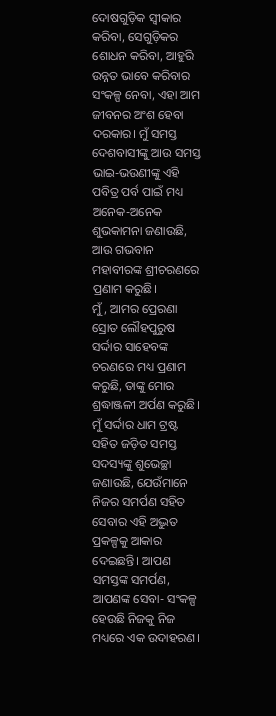ଦୋଷଗୁଡ଼ିକ ସ୍ୱୀକାର କରିବା, ସେଗୁଡ଼ିକର ଶୋଧନ କରିବା, ଆହୁରି ଉନ୍ନତ ଭାବେ କରିବାର ସଂକଳ୍ପ ନେବା, ଏହା ଆମ ଜୀବନର ଅଂଶ ହେବା ଦରକାର। ମୁଁ ସମସ୍ତ ଦେଶବାସୀଙ୍କୁ ଆଉ ସମସ୍ତ ଭାଇ-ଭଉଣୀଙ୍କୁ ଏହି ପବିତ୍ର ପର୍ବ ପାଇଁ ମଧ୍ୟ ଅନେକ-ଅନେକ ଶୁଭକାମନା ଜଣାଉଛି, ଆଉ ଗଭବାନ ମହାବୀରଙ୍କ ଶ୍ରୀଚରଣରେ ପ୍ରଣାମ କରୁଛି।
ମୁଁ, ଆମର ପ୍ରେରଣା ସ୍ରୋତ ଲୌହପୁରୁଷ ସର୍ଦ୍ଦାର ସାହେବଙ୍କ ଚରଣରେ ମଧ୍ୟ ପ୍ରଣାମ କରୁଛି, ତାଙ୍କୁ ମୋର ଶ୍ରଦ୍ଧାଞ୍ଜଳୀ ଅର୍ପଣ କରୁଛି। ମୁଁ ସର୍ଦ୍ଦାର ଧାମ ଟ୍ରଷ୍ଟ ସହିତ ଜଡ଼ିତ ସମସ୍ତ ସଦସ୍ୟଙ୍କୁ ଶୁଭେଚ୍ଛା ଜଣାଉଛି, ଯେଉଁମାନେ ନିଜର ସମର୍ପଣ ସହିତ ସେବାର ଏହି ଅଦ୍ଭୁତ ପ୍ରକଳ୍ପକୁ ଆକାର ଦେଇଛନ୍ତି। ଆପଣ ସମସ୍ତଙ୍କ ସମର୍ପଣ, ଆପଣଙ୍କ ସେବା- ସଂକଳ୍ପ ହେଉଛି ନିଜକୁ ନିଜ ମଧ୍ୟରେ ଏକ ଉଦାହରଣ।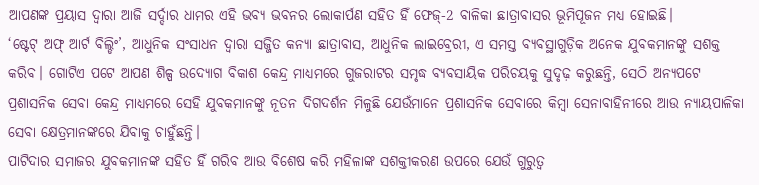ଆପଣଙ୍କ ପ୍ରୟାସ ଦ୍ୱାରା ଆଜି ସର୍ଦ୍ଦାର ଧାମର ଏହି ଭବ୍ୟ ଭବନର ଲୋକାର୍ପଣ ସହିତ ହିଁ ଫେଜ୍-2 ବାଳିକା ଛାତ୍ରାବାସର ଭୂମିପୂଜନ ମଧ୍ୟ ହୋଇଛି।
‘ଷ୍ଟେଟ୍ ଅଫ୍ ଆର୍ଟ ବିଲ୍ଡିଂ’, ଆଧୁନିକ ସଂସାଧନ ଦ୍ୱାରା ସଜ୍ଜିତ କନ୍ୟା ଛାତ୍ରାବାସ, ଆଧୁନିକ ଲାଇବ୍ରେରୀ, ଏ ସମସ୍ତ ବ୍ୟବସ୍ଥାଗୁଡ଼ିକ ଅନେକ ଯୁବକମାନଙ୍କୁ ସଶକ୍ତ କରିବ। ଗୋଟିଏ ପଟେ ଆପଣ ଶିଳ୍ପ ଉଦ୍ୟୋଗ ବିକାଶ କେନ୍ଦ୍ର ମାଧ୍ୟମରେ ଗୁଜରାଟର ସମୃଦ୍ଧ ବ୍ୟବସାୟିକ ପରିଚୟକୁ ସୁଦୃଢ଼ କରୁଛନ୍ତି, ସେଠି ଅନ୍ୟପଟେ ପ୍ରଶାସନିକ ସେବା କେନ୍ଦ୍ର ମାଧ୍ୟମରେ ସେହି ଯୁବକମାନଙ୍କୁ ନୂତନ ଦିଗଦର୍ଶନ ମିଳୁଛି ଯେଉଁମାନେ ପ୍ରଶାସନିକ ସେବାରେ କିମ୍ବା ସେନାବାହିନୀରେ ଆଉ ନ୍ୟାୟପାଳିକା ସେବା କ୍ଷେତ୍ରମାନଙ୍କରେ ଯିବାକୁ ଚାହୁଁଛନ୍ତି।
ପାଟିଦାର ସମାଜର ଯୁବକମାନଙ୍କ ସହିତ ହିଁ ଗରିବ ଆଉ ବିଶେଷ କରି ମହିଳାଙ୍କ ସଶକ୍ତୀକରଣ ଉପରେ ଯେଉଁ ଗୁରୁତ୍ୱ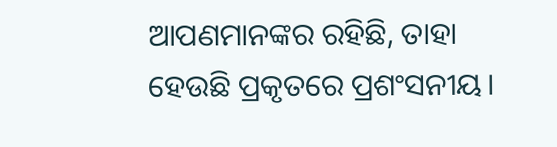ଆପଣମାନଙ୍କର ରହିଛି, ତାହା ହେଉଛି ପ୍ରକୃତରେ ପ୍ରଶଂସନୀୟ।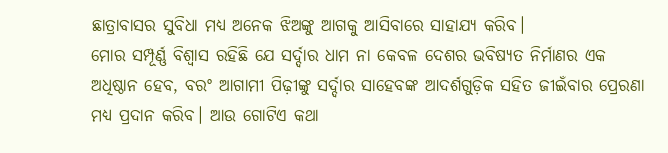ଛାତ୍ରାବାସର ସୁବିଧା ମଧ୍ୟ ଅନେକ ଝିଅଙ୍କୁ ଆଗକୁ ଆସିବାରେ ସାହାଯ୍ୟ କରିବ।
ମୋର ସମ୍ପୂର୍ଣ୍ଣ ବିଶ୍ୱାସ ରହିଛି ଯେ ସର୍ଦ୍ଦାର ଧାମ ନା କେବଳ ଦେଶର ଭବିଷ୍ୟତ ନିର୍ମାଣର ଏକ ଅଧିଷ୍ଠାନ ହେବ, ବରଂ ଆଗାମୀ ପିଢ଼ୀଙ୍କୁ ସର୍ଦ୍ଦାର ସାହେବଙ୍କ ଆଦର୍ଶଗୁଡ଼ିକ ସହିତ ଜୀଇଁବାର ପ୍ରେରଣା ମଧ୍ୟ ପ୍ରଦାନ କରିବ। ଆଉ ଗୋଟିଏ କଥା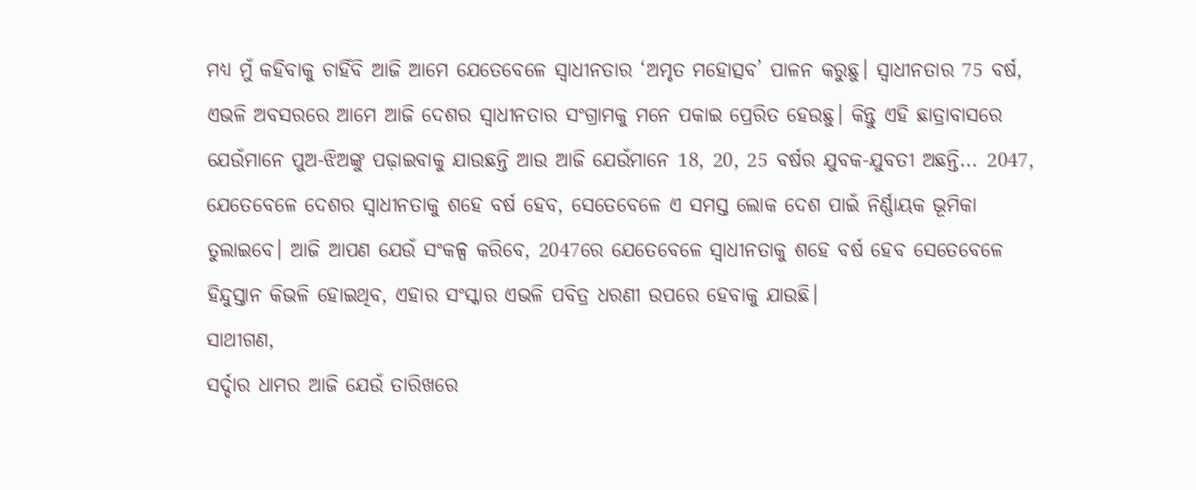ମଧ୍ୟ ମୁଁ କହିବାକୁ ଚାହିଁବି ଆଜି ଆମେ ଯେତେବେଳେ ସ୍ୱାଧୀନତାର ‘ଅମୃତ ମହୋତ୍ସବ’ ପାଳନ କରୁଛୁ। ସ୍ୱାଧୀନତାର 75 ବର୍ଷ, ଏଭଳି ଅବସରରେ ଆମେ ଆଜି ଦେଶର ସ୍ୱାଧୀନତାର ସଂଗ୍ରାମକୁ ମନେ ପକାଇ ପ୍ରେରିତ ହେଉଛୁ। କିନ୍ତୁ ଏହି ଛାତ୍ରାବାସରେ ଯେଉଁମାନେ ପୁଅ-ଝିଅଙ୍କୁ ପଢ଼ାଇବାକୁ ଯାଉଛନ୍ତି ଆଉ ଆଜି ଯେଉଁମାନେ 18, 20, 25 ବର୍ଷର ଯୁବକ-ଯୁବତୀ ଅଛନ୍ତି... 2047, ଯେତେବେଳେ ଦେଶର ସ୍ୱାଧୀନତାକୁ ଶହେ ବର୍ଷ ହେବ, ସେତେବେଳେ ଏ ସମସ୍ତ ଲୋକ ଦେଶ ପାଇଁ ନିର୍ଣ୍ଣାୟକ ଭୂମିକା ତୁଲାଇବେ। ଆଜି ଆପଣ ଯେଉଁ ସଂକଳ୍ପ କରିବେ, 2047ରେ ଯେତେବେଳେ ସ୍ୱାଧୀନତାକୁ ଶହେ ବର୍ଷ ହେବ ସେତେବେଳେ ହିନ୍ଦୁସ୍ତାନ କିଭଳି ହୋଇଥିବ, ଏହାର ସଂସ୍କାର ଏଭଳି ପବିତ୍ର ଧରଣୀ ଉପରେ ହେବାକୁ ଯାଉଛି।
ସାଥୀଗଣ,
ସର୍ଦ୍ଦାର ଧାମର ଆଜି ଯେଉଁ ତାରିଖରେ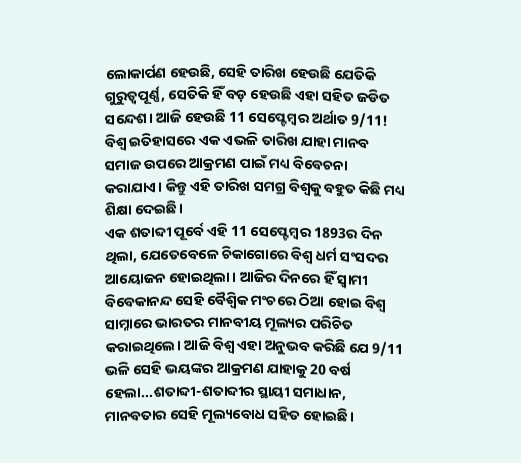ଲୋକାର୍ପଣ ହେଉଛି, ସେହି ତାରିଖ ହେଉଛି ଯେତିକି ଗୁରୁତ୍ୱପୂର୍ଣ୍ଣ, ସେତିକି ହିଁ ବଡ଼ ହେଉଛି ଏହା ସହିତ ଜଡିତ ସନ୍ଦେଶ। ଆଜି ହେଉଛି 11 ସେପ୍ଟେମ୍ବର ଅର୍ଥାତ 9/11! ବିଶ୍ୱ ଇତିହାସରେ ଏକ ଏଭଳି ତାରିଖ ଯାହା ମାନବ ସମାଜ ଉପରେ ଆକ୍ରମଣ ପାଇଁ ମଧ୍ୟ ବିବେଚନା କରାଯାଏ। କିନ୍ତୁ ଏହି ତାରିଖ ସମଗ୍ର ବିଶ୍ୱକୁ ବହୁତ କିଛି ମଧ୍ୟ ଶିକ୍ଷା ଦେଇଛି।
ଏକ ଶତାବ୍ଦୀ ପୂର୍ବେ ଏହି 11 ସେପ୍ଟେମ୍ବର 1893ର ଦିନ ଥିଲା, ଯେତେବେଳେ ଚିକାଗୋରେ ବିଶ୍ୱ ଧର୍ମ ସଂସଦର ଆୟୋଜନ ହୋଇଥିଲା। ଆଜିର ଦିନରେ ହିଁ ସ୍ୱାମୀ ବିବେକାନନ୍ଦ ସେହି ବୈଶ୍ୱିକ ମଂଚରେ ଠିଆ ହୋଇ ବିଶ୍ୱ ସାମ୍ନାରେ ଭାରତର ମାନବୀୟ ମୂଲ୍ୟର ପରିଚିତ କରାଇଥିଲେ। ଆଜି ବିଶ୍ୱ ଏହା ଅନୁଭବ କରିଛି ଯେ 9/11 ଭଳି ସେହି ଭୟଙ୍କର ଆକ୍ରମଣ ଯାହାକୁ 20 ବର୍ଷ ହେଲା...ଶତାବ୍ଦୀ-ଶତାବ୍ଦୀର ସ୍ଥାୟୀ ସମାଧାନ, ମାନବତାର ସେହି ମୂଲ୍ୟବୋଧ ସହିତ ହୋଇଛି।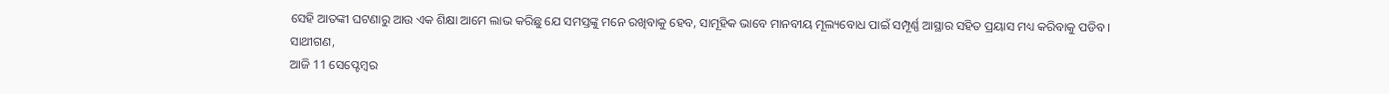ସେହି ଆତଙ୍କୀ ଘଟଣାରୁ ଆଉ ଏକ ଶିକ୍ଷା ଆମେ ଲାଭ କରିଛୁ ଯେ ସମସ୍ତଙ୍କୁ ମନେ ରଖିବାକୁ ହେବ, ସାମୂହିକ ଭାବେ ମାନବୀୟ ମୂଲ୍ୟବୋଧ ପାଇଁ ସମ୍ପୂର୍ଣ୍ଣ ଆସ୍ଥାର ସହିତ ପ୍ରୟାସ ମଧ୍ୟ କରିବାକୁ ପଡିବ।
ସାଥୀଗଣ,
ଆଜି 11 ସେପ୍ଟେମ୍ବର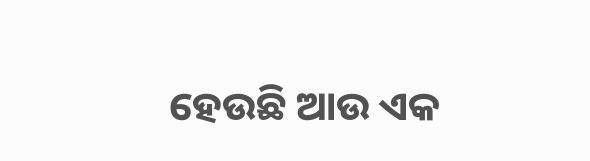ହେଉଛି ଆଉ ଏକ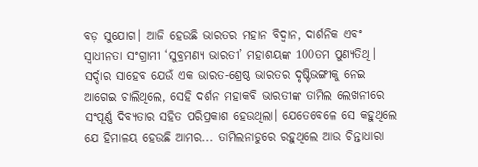ବଡ଼ ସୁଯୋଗ। ଆଜି ହେଉଛି ଭାରତର ମହାନ ବିଦ୍ୱାନ, ଦାର୍ଶନିକ ଏବଂ ସ୍ୱାଧୀନତା ସଂଗ୍ରାମୀ ‘ସୁବ୍ରମଣ୍ୟ ଭାରତୀ’ ମହାଶୟଙ୍କ 100ତମ ପୁଣ୍ୟତିଥି। ସର୍ଦ୍ଦାର ସାହେବ ଯେଉଁ ଏକ ଭାରତ-ଶ୍ରେଷ୍ଠ ଭାରତର ଦୃଷ୍ଟିଭଙ୍ଗୀକୁ ନେଇ ଆଗେଇ ଚାଲିଥିଲେ, ସେହି ଦର୍ଶନ ମହାକବି ଭାରତୀଙ୍କ ତାମିଲ ଲେଖନୀରେ ସଂପୂର୍ଣ୍ଣ ଦିବ୍ୟତାର ସହିତ ପରିପ୍ରକାଶ ହେଉଥିଲା। ଯେତେବେଳେ ସେ କହୁଥିଲେ ଯେ ହିମାଳୟ ହେଉଛି ଆମର... ତାମିଲନାଡୁରେ ରହୁଥିଲେ ଆଉ ଚିନ୍ତାଧାରା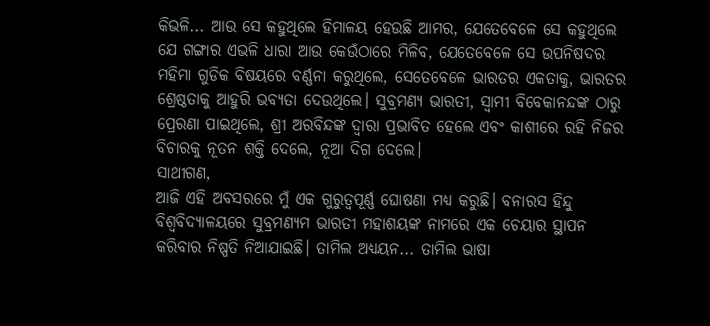କିଭଳି... ଆଉ ସେ କହୁଥିଲେ ହିମାଳୟ ହେଉଛି ଆମର, ଯେତେବେଳେ ସେ କହୁଥିଲେ ଯେ ଗଙ୍ଗାର ଏଭଳି ଧାରା ଆଉ କେଉଁଠାରେ ମିଳିବ, ଯେତେବେଳେ ସେ ଉପନିଷଦର ମହିମା ଗୁଡିକ ବିଷୟରେ ବର୍ଣ୍ଣନା କରୁଥିଲେ, ସେତେବେଳେ ଭାରତର ଏକତାକୁ, ଭାରତର ଶ୍ରେଷ୍ଠତାକୁ ଆହୁରି ଭବ୍ୟତା ଦେଉଥିଲେ। ସୁବ୍ରମଣ୍ୟ ଭାରତୀ, ସ୍ୱାମୀ ବିବେକାନନ୍ଦଙ୍କ ଠାରୁ ପ୍ରେରଣା ପାଇଥିଲେ, ଶ୍ରୀ ଅରବିନ୍ଦଙ୍କ ଦ୍ୱାରା ପ୍ରଭାବିତ ହେଲେ ଏବଂ କାଶୀରେ ରହି ନିଜର ବିଚାରକୁ ନୂତନ ଶକ୍ତି ଦେଲେ, ନୂଆ ଦିଗ ଦେଲେ।
ସାଥୀଗଣ,
ଆଜି ଏହି ଅବସରରେ ମୁଁ ଏକ ଗୁରୁତ୍ୱପୂର୍ଣ୍ଣ ଘୋଷଣା ମଧ୍ୟ କରୁଛି। ବନାରସ ହିନ୍ଦୁ ବିଶ୍ୱବିଦ୍ୟାଳୟରେ ସୁବ୍ରମଣ୍ୟମ ଭାରତୀ ମହାଶୟଙ୍କ ନାମରେ ଏକ ଚେୟାର ସ୍ଥାପନ କରିବାର ନିଷ୍ପତି ନିଆଯାଇଛି। ତାମିଲ ଅଧ୍ୟୟନ... ତାମିଲ ଭାଷା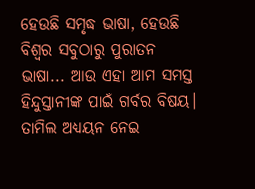ହେଉଛି ସମୃଦ୍ଧ ଭାଷା, ହେଉଛି ବିଶ୍ୱର ସବୁଠାରୁ ପୁରାତନ ଭାଷା... ଆଉ ଏହା ଆମ ସମସ୍ତ ହିନ୍ଦୁସ୍ତାନୀଙ୍କ ପାଇଁ ଗର୍ବର ବିଷୟ। ତାମିଲ ଅଧ୍ୟୟନ ନେଇ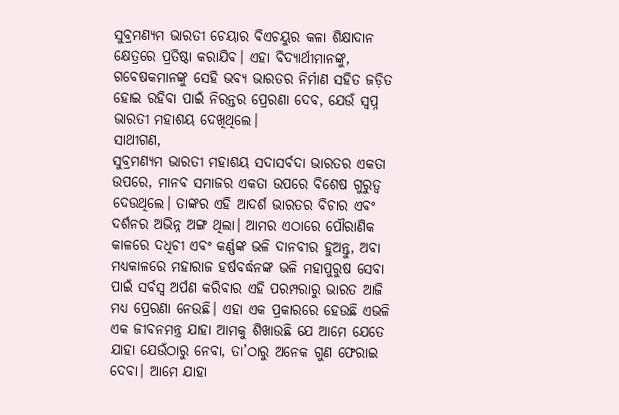ସୁବ୍ରମଣ୍ୟମ ଭାରତୀ ଚେୟାର ବିଏଚୟୁର କଳା ଶିକ୍ଷାଦାନ କ୍ଷେତ୍ରରେ ପ୍ରତିଷ୍ଠା କରାଯିବ। ଏହା ବିଦ୍ୟାର୍ଥୀମାନଙ୍କୁ, ଗବେଷକମାନଙ୍କୁ ସେହି ଭବ୍ୟ ଭାରତର ନିର୍ମାଣ ସହିତ ଜଡ଼ିତ ହୋଇ ରହିବା ପାଇଁ ନିରନ୍ତର ପ୍ରେରଣା ଦେବ, ଯେଉଁ ସ୍ୱପ୍ନ ଭାରତୀ ମହାଶୟ ଦେଖିଥିଲେ।
ସାଥୀଗଣ,
ସୁବ୍ରମଣ୍ୟମ ଭାରତୀ ମହାଶୟ ସଦାସର୍ବଦା ଭାରତର ଏକତା ଉପରେ, ମାନବ ସମାଜର ଏକତା ଉପରେ ବିଶେଷ ଗୁରୁତ୍ୱ ଦେଉଥିଲେ। ତାଙ୍କର ଏହି ଆଦର୍ଶ ଭାରତର ବିଚାର ଏବଂ ଦର୍ଶନର ଅଭିନ୍ନ ଅଙ୍ଗ ଥିଲା। ଆମର ଏଠାରେ ପୌରାଣିକ କାଳରେ ଦଧିଚୀ ଏବଂ କର୍ଣ୍ଣଙ୍କ ଭଳି ଦାନବୀର ହୁଅନ୍ତୁ, ଅବା ମଧ୍ୟକାଳରେ ମହାରାଜ ହର୍ଷବର୍ଦ୍ଧନଙ୍କ ଭଳି ମହାପୁରୁଷ ସେବା ପାଇଁ ସର୍ବସ୍ୱ ଅର୍ପଣ କରିବାର ଏହି ପରମ୍ପରାରୁ ଭାରତ ଆଜି ମଧ୍ୟ ପ୍ରେରଣା ନେଉଛି। ଏହା ଏକ ପ୍ରକାରରେ ହେଉଛି ଏଭଳି ଏକ ଜୀବନମନ୍ତ୍ର ଯାହା ଆମକୁ ଶିଖାଉଛି ଯେ ଆମେ ଯେତେ ଯାହା ଯେଉଁଠାରୁ ନେବା, ତା’ଠାରୁ ଅନେକ ଗୁଣ ଫେରାଇ ଦେବା। ଆମେ ଯାହା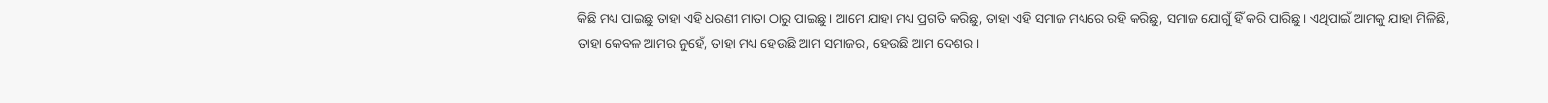କିଛି ମଧ୍ୟ ପାଇଛୁ ତାହା ଏହି ଧରଣୀ ମାତା ଠାରୁ ପାଇଛୁ। ଆମେ ଯାହା ମଧ୍ୟ ପ୍ରଗତି କରିଛୁ, ତାହା ଏହି ସମାଜ ମଧ୍ୟରେ ରହି କରିଛୁ, ସମାଜ ଯୋଗୁଁ ହିଁ କରି ପାରିଛୁ। ଏଥିପାଇଁ ଆମକୁ ଯାହା ମିଳିଛି, ତାହା କେବଳ ଆମର ନୁହେଁ, ତାହା ମଧ୍ୟ ହେଉଛି ଆମ ସମାଜର, ହେଉଛି ଆମ ଦେଶର।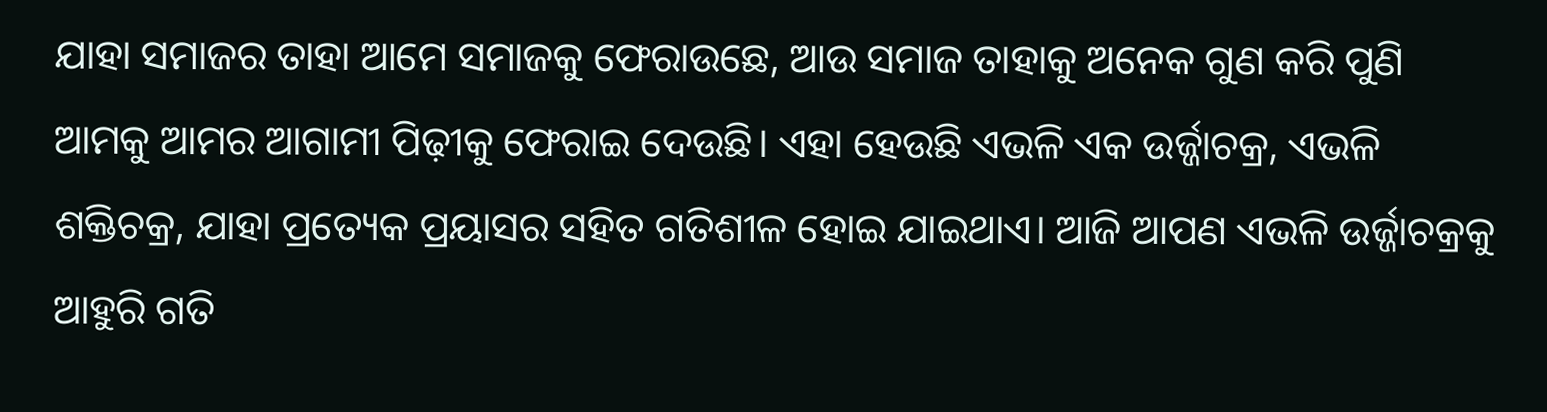ଯାହା ସମାଜର ତାହା ଆମେ ସମାଜକୁ ଫେରାଉଛେ, ଆଉ ସମାଜ ତାହାକୁ ଅନେକ ଗୁଣ କରି ପୁଣି ଆମକୁ ଆମର ଆଗାମୀ ପିଢ଼ୀକୁ ଫେରାଇ ଦେଉଛି। ଏହା ହେଉଛି ଏଭଳି ଏକ ଉର୍ଜ୍ଜାଚକ୍ର, ଏଭଳି ଶକ୍ତିଚକ୍ର, ଯାହା ପ୍ରତ୍ୟେକ ପ୍ରୟାସର ସହିତ ଗତିଶୀଳ ହୋଇ ଯାଇଥାଏ। ଆଜି ଆପଣ ଏଭଳି ଉର୍ଜ୍ଜାଚକ୍ରକୁ ଆହୁରି ଗତି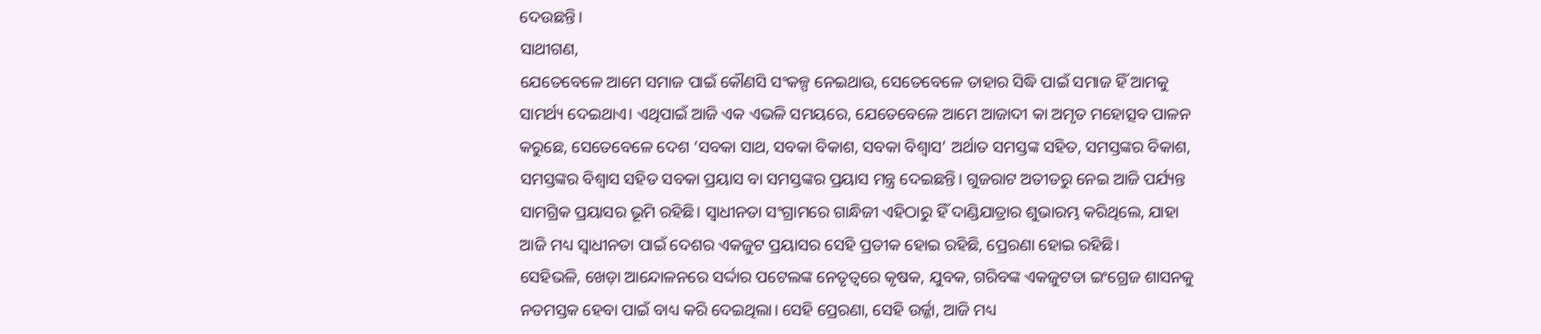ଦେଉଛନ୍ତି।
ସାଥୀଗଣ,
ଯେତେବେଳେ ଆମେ ସମାଜ ପାଇଁ କୌଣସି ସଂକଳ୍ପ ନେଇଥାଉ, ସେତେବେଳେ ତାହାର ସିଦ୍ଧି ପାଇଁ ସମାଜ ହିଁ ଆମକୁ ସାମର୍ଥ୍ୟ ଦେଇଥାଏ। ଏଥିପାଇଁ ଆଜି ଏକ ଏଭଳି ସମୟରେ, ଯେତେବେଳେ ଆମେ ଆଜାଦୀ କା ଅମୃତ ମହୋତ୍ସବ ପାଳନ କରୁଛେ, ସେତେବେଳେ ଦେଶ ‘ସବକା ସାଥ, ସବକା ବିକାଶ, ସବକା ବିଶ୍ୱାସ’ ଅର୍ଥାତ ସମସ୍ତଙ୍କ ସହିତ, ସମସ୍ତଙ୍କର ବିକାଶ, ସମସ୍ତଙ୍କର ବିଶ୍ୱାସ ସହିତ ସବକା ପ୍ରୟାସ ବା ସମସ୍ତଙ୍କର ପ୍ରୟାସ ମନ୍ତ୍ର ଦେଇଛନ୍ତି। ଗୁଜରାଟ ଅତୀତରୁ ନେଇ ଆଜି ପର୍ଯ୍ୟନ୍ତ ସାମଗ୍ରିକ ପ୍ରୟାସର ଭୂମି ରହିଛି। ସ୍ୱାଧୀନତା ସଂଗ୍ରାମରେ ଗାନ୍ଧିଜୀ ଏହିଠାରୁ ହିଁ ଦାଣ୍ଡିଯାତ୍ରାର ଶୁଭାରମ୍ଭ କରିଥିଲେ, ଯାହା ଆଜି ମଧ୍ୟ ସ୍ୱାଧୀନତା ପାଇଁ ଦେଶର ଏକଜୁଟ ପ୍ରୟାସର ସେହି ପ୍ରତୀକ ହୋଇ ରହିଛି, ପ୍ରେରଣା ହୋଇ ରହିଛି।
ସେହିଭଳି, ଖେଡ଼ା ଆନ୍ଦୋଳନରେ ସର୍ଦ୍ଦାର ପଟେଲଙ୍କ ନେତୃତ୍ୱରେ କୃଷକ, ଯୁବକ, ଗରିବଙ୍କ ଏକଜୁଟତା ଇଂଗ୍ରେଜ ଶାସନକୁ ନତମସ୍ତକ ହେବା ପାଇଁ ବାଧ୍ୟ କରି ଦେଇଥିଲା। ସେହି ପ୍ରେରଣା, ସେହି ଉର୍ଜ୍ଜା, ଆଜି ମଧ୍ୟ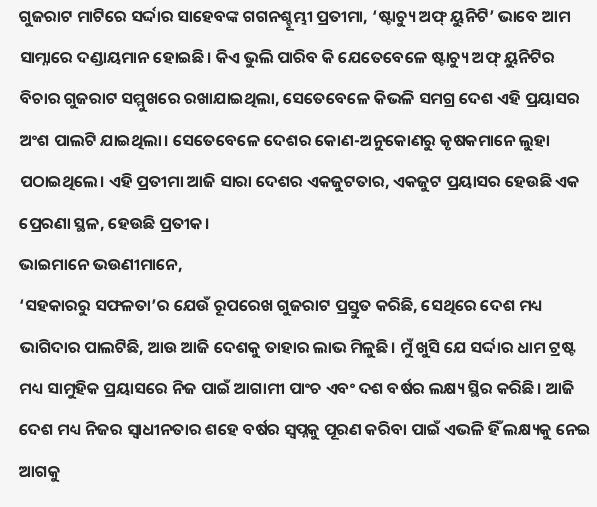ଗୁଜରାଟ ମାଟିରେ ସର୍ଦ୍ଦାର ସାହେବଙ୍କ ଗଗନଶ୍ଚୂମ୍ଭୀ ପ୍ରତୀମା, ‘ଷ୍ଟାଚ୍ୟୁ ଅଫ୍ ୟୁନିଟି’ ଭାବେ ଆମ ସାମ୍ନାରେ ଦଣ୍ଡାୟମାନ ହୋଇଛି। କିଏ ଭୁଲି ପାରିବ କି ଯେତେବେଳେ ଷ୍ଟାଚ୍ୟୁ ଅଫ୍ ୟୁନିଟିର ବିଚାର ଗୁଜରାଟ ସମ୍ମୁଖରେ ରଖାଯାଇଥିଲା, ସେତେବେଳେ କିଭଳି ସମଗ୍ର ଦେଶ ଏହି ପ୍ରୟାସର ଅଂଶ ପାଲଟି ଯାଇଥିଲା। ସେତେବେଳେ ଦେଶର କୋଣ-ଅନୁକୋଣରୁ କୃଷକମାନେ ଲୁହା ପଠାଇଥିଲେ। ଏହି ପ୍ରତୀମା ଆଜି ସାରା ଦେଶର ଏକଜୁଟତାର, ଏକଜୁଟ ପ୍ରୟାସର ହେଉଛି ଏକ ପ୍ରେରଣା ସ୍ଥଳ, ହେଉଛି ପ୍ରତୀକ।
ଭାଇମାନେ ଭଉଣୀମାନେ,
‘ସହକାରରୁ ସଫଳତା’ର ଯେଉଁ ରୂପରେଖ ଗୁଜରାଟ ପ୍ରସ୍ତୁତ କରିଛି, ସେଥିରେ ଦେଶ ମଧ୍ୟ ଭାଗିଦାର ପାଲଟିଛି, ଆଉ ଆଜି ଦେଶକୁ ତାହାର ଲାଭ ମିଳୁଛି। ମୁଁ ଖୁସି ଯେ ସର୍ଦ୍ଦାର ଧାମ ଟ୍ରଷ୍ଟ ମଧ୍ୟ ସାମୁହିକ ପ୍ରୟାସରେ ନିଜ ପାଇଁ ଆଗାମୀ ପାଂଚ ଏବଂ ଦଶ ବର୍ଷର ଲକ୍ଷ୍ୟ ସ୍ଥିର କରିଛି। ଆଜି ଦେଶ ମଧ୍ୟ ନିଜର ସ୍ୱାଧୀନତାର ଶହେ ବର୍ଷର ସ୍ୱପ୍ନକୁ ପୂରଣ କରିବା ପାଇଁ ଏଭଳି ହିଁ ଲକ୍ଷ୍ୟକୁ ନେଇ ଆଗକୁ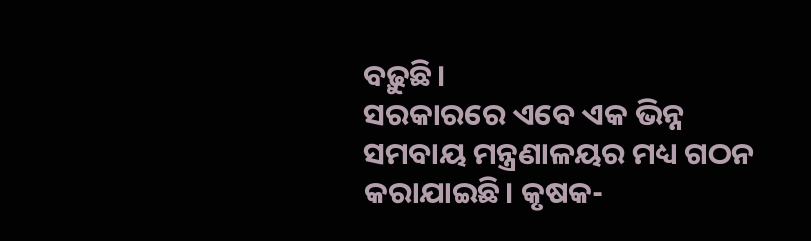ବଢ଼ୁଛି।
ସରକାରରେ ଏବେ ଏକ ଭିନ୍ନ ସମବାୟ ମନ୍ତ୍ରଣାଳୟର ମଧ୍ୟ ଗଠନ କରାଯାଇଛି। କୃଷକ-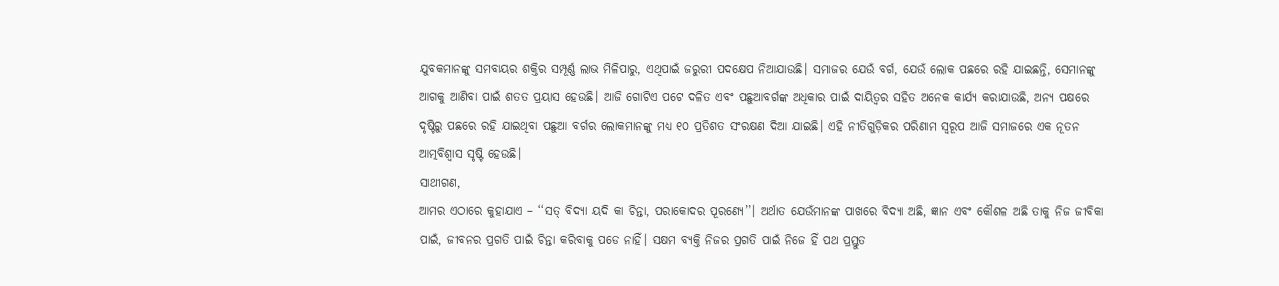ଯୁବକମାନଙ୍କୁ ସମବାୟର ଶକ୍ତିର ସମ୍ପୂର୍ଣ୍ଣ ଲାଭ ମିଳିପାରୁ, ଏଥିପାଇଁ ଜରୁରୀ ପଦକ୍ଷେପ ନିଆଯାଉଛି। ସମାଜର ଯେଉଁ ବର୍ଗ, ଯେଉଁ ଲୋକ ପଛରେ ରହି ଯାଇଛନ୍ତି, ସେମାନଙ୍କୁ ଆଗକୁ ଆଣିବା ପାଇଁ ଶତତ ପ୍ରୟାସ ହେଉଛି। ଆଜି ଗୋଟିଏ ପଟେ ଦଳିତ ଏବଂ ପଛୁଆବର୍ଗଙ୍କ ଅଧିକାର ପାଇଁ ଦାୟିତ୍ୱର ସହିତ ଅନେକ କାର୍ଯ୍ୟ କରାଯାଉଛି, ଅନ୍ୟ ପକ୍ଷରେ ଦୃଷ୍ଟିରୁ ପଛରେ ରହି ଯାଇଥିବା ପଛୁଆ ବର୍ଗର ଲୋକମାନଙ୍କୁ ମଧ୍ୟ ୧୦ ପ୍ରତିଶତ ସଂରକ୍ଷଣ ଦିଆ ଯାଇଛି। ଏହି ନୀତିଗୁଡ଼ିକର ପରିଣାମ ସ୍ୱରୂପ ଆଜି ସମାଜରେ ଏକ ନୂତନ ଆତ୍ମବିଶ୍ୱାସ ସୃଷ୍ଟି ହେଉଛି।
ସାଥୀଗଣ,
ଆମର ଏଠାରେ କୁହାଯାଏ – ‘‘ସତ୍ ବିଦ୍ୟା ୟଦି କା ଚିନ୍ତା, ପରାକୋଦର ପୂରଣ୍ୟେ’’। ଅର୍ଥାତ ଯେଉଁମାନଙ୍କ ପାଖରେ ବିଦ୍ୟା ଅଛି, ଜ୍ଞାନ ଏବଂ କୌଶଳ ଅଛି ତାକୁ ନିଜ ଜୀବିକା ପାଇଁ, ଜୀବନର ପ୍ରଗତି ପାଇଁ ଚିନ୍ତା କରିବାକୁ ପଡେ ନାହିଁ। ସକ୍ଷମ ବ୍ୟକ୍ତି ନିଜର ପ୍ରଗତି ପାଇଁ ନିଜେ ହିଁ ପଥ ପ୍ରସ୍ତୁତ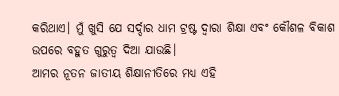କରିଥାଏ। ମୁଁ ଖୁସି ଯେ ସର୍ଦ୍ଦାର ଧାମ ଟ୍ରଷ୍ଟ ଦ୍ୱାରା ଶିକ୍ଷା ଏବଂ କୌଶଳ ବିକାଶ ଉପରେ ବହୁତ ଗୁରୁତ୍ୱ ଦିଆ ଯାଉଛି।
ଆମର ନୂତନ ଜାତୀୟ ଶିକ୍ଷାନୀତିରେ ମଧ୍ୟ ଏହି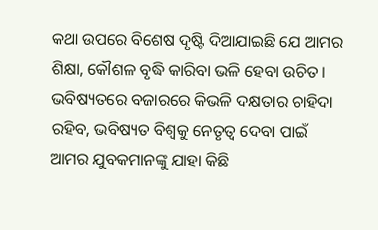କଥା ଉପରେ ବିଶେଷ ଦୃଷ୍ଟି ଦିଆଯାଇଛି ଯେ ଆମର ଶିକ୍ଷା, କୌଶଳ ବୃଦ୍ଧି କାରିବା ଭଳି ହେବା ଉଚିତ। ଭବିଷ୍ୟତରେ ବଜାରରେ କିଭଳି ଦକ୍ଷତାର ଚାହିଦା ରହିବ, ଭବିଷ୍ୟତ ବିଶ୍ୱକୁ ନେତୃତ୍ୱ ଦେବା ପାଇଁ ଆମର ଯୁବକମାନଙ୍କୁ ଯାହା କିଛି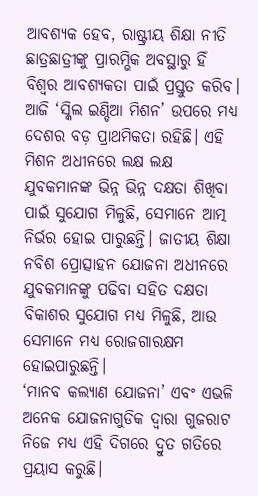ଆବଶ୍ୟକ ହେବ, ରାଷ୍ଟ୍ରୀୟ ଶିକ୍ଷା ନୀତି ଛାତ୍ରଛାତ୍ରୀଙ୍କୁ ପ୍ରାରମ୍ଭିକ ଅବସ୍ଥାରୁ ହିଁ ବିଶ୍ୱର ଆବଶ୍ୟକତା ପାଇଁ ପ୍ରସ୍ତୁତ କରିବ। ଆଜି ‘ସ୍କିଲ ଇଣ୍ଡିଆ ମିଶନ’ ଉପରେ ମଧ୍ୟ ଦେଶର ବଡ଼ ପ୍ରାଥମିକତା ରହିଛି। ଏହି ମିଶନ ଅଧୀନରେ ଲକ୍ଷ ଲକ୍ଷ ଯୁବକମାନଙ୍କ ଭିନ୍ନ ଭିନ୍ନ ଦକ୍ଷତା ଶିଖିବା ପାଇଁ ସୁଯୋଗ ମିଳୁଛି, ସେମାନେ ଆତ୍ମ ନିର୍ଭର ହୋଇ ପାରୁଛନ୍ତି। ଜାତୀୟ ଶିକ୍ଷା ନବିଶ ପ୍ରୋତ୍ସାହନ ଯୋଜନା ଅଧୀନରେ ଯୁବକମାନଙ୍କୁ ପଢିବା ସହିତ ଦକ୍ଷତା ବିକାଶର ସୁଯୋଗ ମଧ୍ୟ ମିଳୁଛି, ଆଉ ସେମାନେ ମଧ୍ୟ ରୋଜଗାରକ୍ଷମ ହୋଇପାରୁଛନ୍ତି।
‘ମାନବ କଲ୍ୟାଣ ଯୋଜନା’ ଏବଂ ଏଭଳି ଅନେକ ଯୋଜନାଗୁଡିକ ଦ୍ୱାରା ଗୁଜରାଟ ନିଜେ ମଧ୍ୟ ଏହି ଦିଗରେ ଦ୍ରୁତ ଗତିରେ ପ୍ରୟାସ କରୁଛି।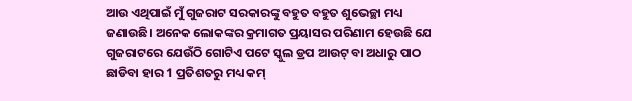ଆଉ ଏଥିପାଇଁ ମୁଁ ଗୁଜରାଟ ସରକାରଙ୍କୁ ବହୁତ ବହୁତ ଶୁଭେଚ୍ଛା ମଧ୍ୟ ଜଣାଉଛି। ଅନେକ ଲୋକଙ୍କର କ୍ରମାଗତ ପ୍ରୟାସର ପରିଣାମ ହେଉଛି ଯେ ଗୁଜରାଟରେ ଯେଉଁଠି ଗୋଟିଏ ପଟେ ସ୍କୁଲ ଡ୍ରପ ଆଉଟ୍ ବା ଅଧାରୁ ପାଠ ଛାଡିବା ହାର 1 ପ୍ରତିଶତରୁ ମଧ୍ୟ କମ୍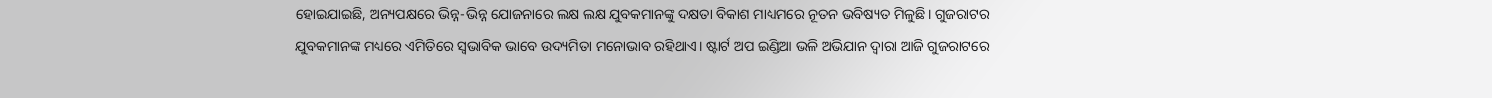ହୋଇଯାଇଛି, ଅନ୍ୟପକ୍ଷରେ ଭିନ୍ନ-ଭିନ୍ନ ଯୋଜନାରେ ଲକ୍ଷ ଲକ୍ଷ ଯୁବକମାନଙ୍କୁ ଦକ୍ଷତା ବିକାଶ ମାଧ୍ୟମରେ ନୂତନ ଭବିଷ୍ୟତ ମିଳୁଛି। ଗୁଜରାଟର ଯୁବକମାନଙ୍କ ମଧ୍ୟରେ ଏମିତିରେ ସ୍ୱଭାବିକ ଭାବେ ଉଦ୍ୟମିତା ମନୋଭାବ ରହିଥାଏ। ଷ୍ଟାର୍ଟ ଅପ ଇଣ୍ଡିଆ ଭଳି ଅଭିଯାନ ଦ୍ୱାରା ଆଜି ଗୁଜରାଟରେ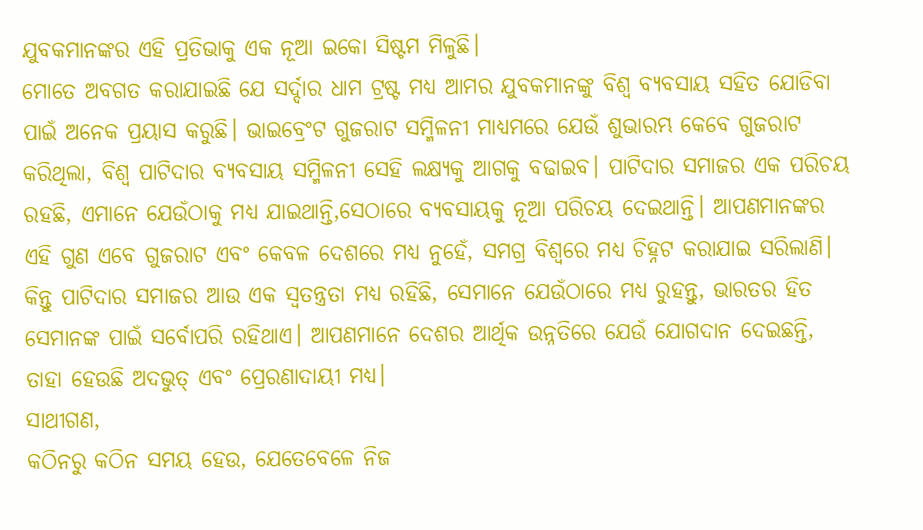ଯୁବକମାନଙ୍କର ଏହି ପ୍ରତିଭାକୁ ଏକ ନୂଆ ଇକୋ ସିଷ୍ଟମ ମିଳୁଛି।
ମୋତେ ଅବଗତ କରାଯାଇଛି ଯେ ସର୍ଦ୍ଦାର ଧାମ ଟ୍ରଷ୍ଟ ମଧ୍ୟ ଆମର ଯୁବକମାନଙ୍କୁ ବିଶ୍ୱ ବ୍ୟବସାୟ ସହିତ ଯୋଡିବା ପାଇଁ ଅନେକ ପ୍ରୟାସ କରୁଛି। ଭାଇବ୍ରେଂଟ ଗୁଜରାଟ ସମ୍ମିଳନୀ ମାଧ୍ୟମରେ ଯେଉଁ ଶୁଭାରମ୍ଭ କେବେ ଗୁଜରାଟ କରିଥିଲା, ବିଶ୍ୱ ପାଟିଦାର ବ୍ୟବସାୟ ସମ୍ମିଳନୀ ସେହି ଲକ୍ଷ୍ୟକୁ ଆଗକୁ ବଢାଇବ। ପାଟିଦାର ସମାଜର ଏକ ପରିଚୟ ରହଛି, ଏମାନେ ଯେଉଁଠାକୁ ମଧ୍ୟ ଯାଇଥାନ୍ତି,ସେଠାରେ ବ୍ୟବସାୟକୁ ନୂଆ ପରିଚୟ ଦେଇଥାନ୍ତି। ଆପଣମାନଙ୍କର ଏହି ଗୁଣ ଏବେ ଗୁଜରାଟ ଏବଂ କେବଳ ଦେଶରେ ମଧ୍ୟ ନୁହେଁ, ସମଗ୍ର ବିଶ୍ୱରେ ମଧ୍ୟ ଚିହ୍ନଟ କରାଯାଇ ସରିଲାଣି। କିନ୍ତୁ ପାଟିଦାର ସମାଜର ଆଉ ଏକ ସ୍ୱତନ୍ତ୍ରତା ମଧ୍ୟ ରହିଛି, ସେମାନେ ଯେଉଁଠାରେ ମଧ୍ୟ ରୁହନ୍ତୁ, ଭାରତର ହିତ ସେମାନଙ୍କ ପାଇଁ ସର୍ବୋପରି ରହିଥାଏ। ଆପଣମାନେ ଦେଶର ଆର୍ଥିକ ଉନ୍ନତିରେ ଯେଉଁ ଯୋଗଦାନ ଦେଇଛନ୍ତି, ତାହା ହେଉଛି ଅଦଭୁତ୍ ଏବଂ ପ୍ରେରଣାଦାୟୀ ମଧ୍ୟ।
ସାଥୀଗଣ,
କଠିନରୁ କଠିନ ସମୟ ହେଉ, ଯେତେବେଳେ ନିଜ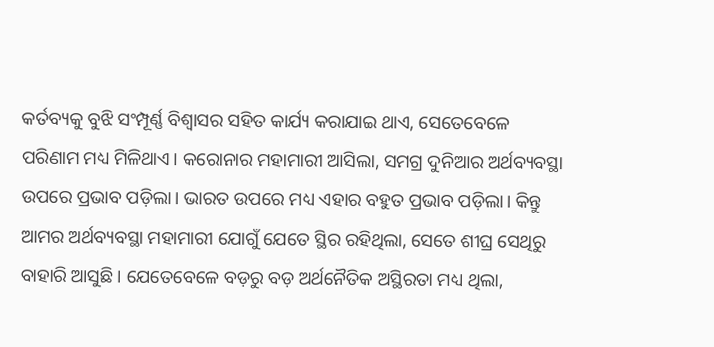କର୍ତବ୍ୟକୁ ବୁଝି ସଂମ୍ପୂର୍ଣ୍ଣ ବିଶ୍ୱାସର ସହିତ କାର୍ଯ୍ୟ କରାଯାଇ ଥାଏ, ସେତେବେଳେ ପରିଣାମ ମଧ୍ୟ ମିଳିଥାଏ। କରୋନାର ମହାମାରୀ ଆସିଲା, ସମଗ୍ର ଦୁନିଆର ଅର୍ଥବ୍ୟବସ୍ଥା ଉପରେ ପ୍ରଭାବ ପଡ଼ିଲା। ଭାରତ ଉପରେ ମଧ୍ୟ ଏହାର ବହୁତ ପ୍ରଭାବ ପଡ଼ିଲା। କିନ୍ତୁ ଆମର ଅର୍ଥବ୍ୟବସ୍ଥା ମହାମାରୀ ଯୋଗୁଁ ଯେତେ ସ୍ଥିର ରହିଥିଲା, ସେତେ ଶୀଘ୍ର ସେଥିରୁ ବାହାରି ଆସୁଛି। ଯେତେବେଳେ ବଡ଼ରୁ ବଡ଼ ଅର୍ଥନୈତିକ ଅସ୍ଥିରତା ମଧ୍ୟ ଥିଲା,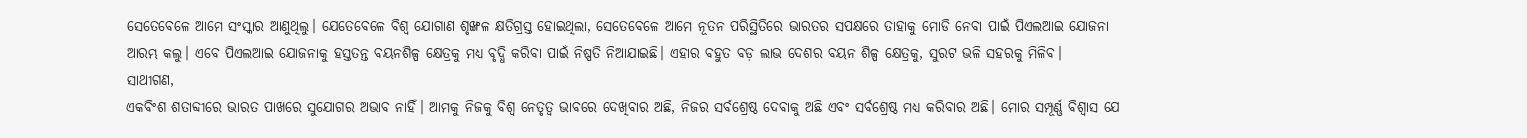ସେତେବେଳେ ଆମେ ସଂସ୍କାର ଆଣୁଥିଲୁ। ଯେତେବେଳେ ବିଶ୍ୱ ଯୋଗାଣ ଶୃଙ୍ଖଳ କ୍ଷତିଗ୍ରସ୍ତ ହୋଇଥିଲା, ସେତେବେଳେ ଆମେ ନୂତନ ପରିସ୍ଥିତିରେ ଭାରତର ସପକ୍ଷରେ ତାହାକୁ ମୋଡି ନେବା ପାଇଁ ପିଏଲଆଇ ଯୋଜନା ଆରମ୍ଭ କଲୁ। ଏବେ ପିଏଲଆଇ ଯୋଜନାକୁ ହସ୍ତତନ୍ତ ବୟନଶିଳ୍ପ କ୍ଷେତ୍ରକୁ ମଧ୍ୟ ବୃଦ୍ଧି କରିବା ପାଇଁ ନିଷ୍ପତି ନିଆଯାଇଛି। ଏହାର ବହୁତ ବଡ଼ ଲାଭ ଦେଶର ବୟନ ଶିଳ୍ପ କ୍ଷେତ୍ରକୁ, ସୁରଟ ଭଳି ସହରକୁ ମିଳିବ।
ସାଥୀଗଣ,
ଏକବିଂଶ ଶତାବ୍ଦୀରେ ଭାରତ ପାଖରେ ସୁଯୋଗର ଅଭାବ ନାହିଁ। ଆମକୁ ନିଜକୁ ବିଶ୍ୱ ନେତୃତ୍ୱ ଭାବରେ ଦେଖିବାର ଅଛି, ନିଜର ସର୍ବଶ୍ରେଷ୍ଠ ଦେବାକୁ ଅଛି ଏବଂ ସର୍ବଶ୍ରେଷ୍ଠ ମଧ୍ୟ କରିବାର ଅଛି। ମୋର ସମ୍ପୂର୍ଣ୍ଣ ବିଶ୍ୱାସ ଯେ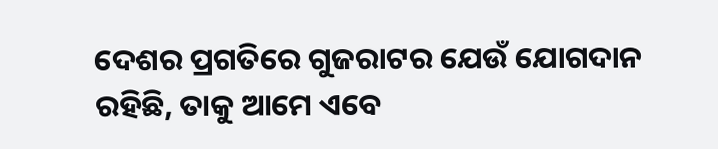ଦେଶର ପ୍ରଗତିରେ ଗୁଜରାଟର ଯେଉଁ ଯୋଗଦାନ ରହିଛି, ତାକୁ ଆମେ ଏବେ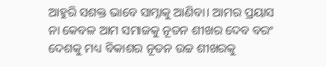ଆହୁରି ସଶକ୍ତ ଭାବେ ସାମ୍ନାକୁ ଆଣିବା। ଆମର ପ୍ରୟାସ ନା କେବଳ ଆମ ସମାଜକୁ ନୂତନ ଶୀଖର ଦେବ ବରଂ ଦେଶକୁ ମଧ୍ୟ ବିକାଶର ନୂତନ ଉଚ୍ଚ ଶୀଖରକୁ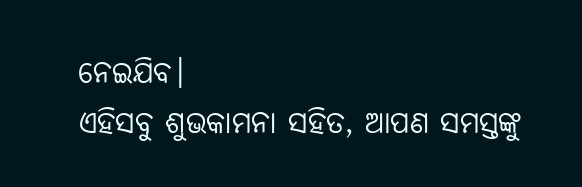ନେଇଯିବ।
ଏହିସବୁ ଶୁଭକାମନା ସହିତ, ଆପଣ ସମସ୍ତଙ୍କୁ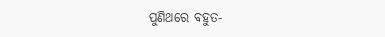ପୁଣିଥରେ ବହୁତ-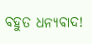ବହୁତ ଧନ୍ୟବାଦ!